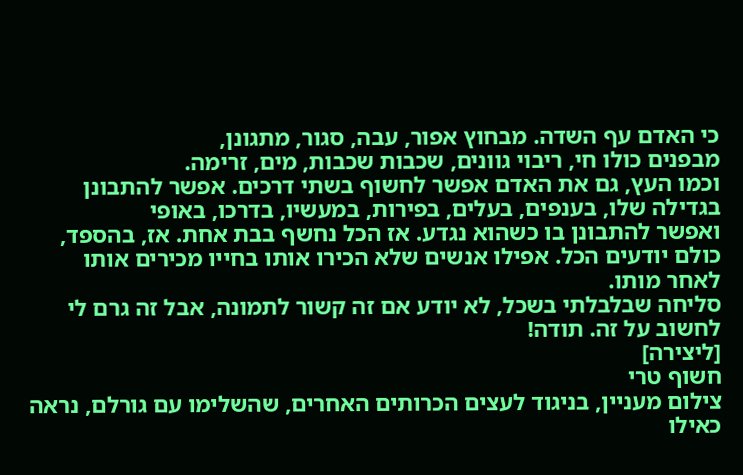כי האדם עף השדה. מבחוץ אפור, עבה, סגור, מתגונן,
מבפנים כולו חי, ריבוי גוונים, שכבות שכבות, מים, זרימה.
וכמו העץ, גם את האדם אפשר לחשוף בשתי דרכים. אפשר להתבונן בגדילה שלו, בענפים, בעלים, בפירות, במעשיו, בדרכו, באופי
ואפשר להתבונן בו כשהוא נגדע. אז הכל נחשף בבת אחת. אז, בהספד, כולם יודעים הכל. אפילו אנשים שלא הכירו אותו בחייו מכירים אותו לאחר מותו.
סליחה שבלבלתי בשכל, לא יודע אם זה קשור לתמונה, אבל זה גרם לי לחשוב על זה. תודה!
[ליצירה]
חשוף טרי
צילום מעניין, בניגוד לעצים הכרותים האחרים, שהשלימו עם גורלם, נראה כאילו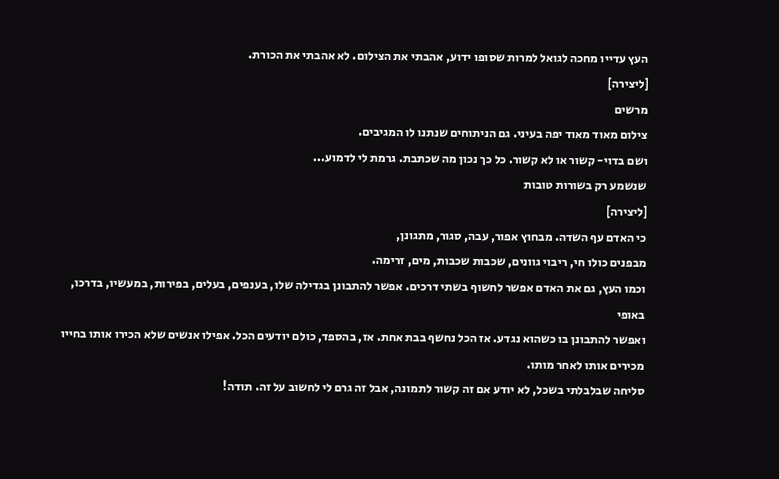העץ עדייו מחכה לגואל למרות שסופו ידוע, אהבתי את הצילום. לא אהבתי את הכורת.
[ליצירה]
מרשים
צילום מאוד מאוד יפה בעיני. גם הניתוחים שנתנו לו המגיבים.
ושם בדוי- קשור או לא קשור. כל כך נכון מה שכתבת. גרמת לי לדמוע...
שנשמע רק בשורות טובות
[ליצירה]
כי האדם עף השדה. מבחוץ אפור, עבה, סגור, מתגונן,
מבפנים כולו חי, ריבוי גוונים, שכבות שכבות, מים, זרימה.
וכמו העץ, גם את האדם אפשר לחשוף בשתי דרכים. אפשר להתבונן בגדילה שלו, בענפים, בעלים, בפירות, במעשיו, בדרכו, באופי
ואפשר להתבונן בו כשהוא נגדע. אז הכל נחשף בבת אחת. אז, בהספד, כולם יודעים הכל. אפילו אנשים שלא הכירו אותו בחייו מכירים אותו לאחר מותו.
סליחה שבלבלתי בשכל, לא יודע אם זה קשור לתמונה, אבל זה גרם לי לחשוב על זה. תודה!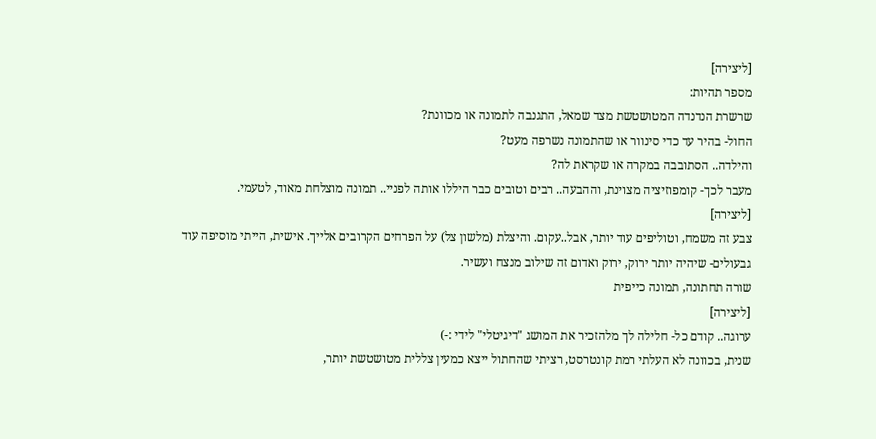[ליצירה]
מספר תהיות:
שרשרת הנדנדה המטושטשת מצד שמאל, התגנבה לתמונה או מכוונת?
החול- בהיר עד כדי סינוור או שהתמונה נשרפה מעט?
והילדה.. הסתובבה במקרה או שקראת לה?
מעבר לכך- קומפוזיציה מצוינת, וההבעה.. רבים וטובים כבר היללו אותה לפניי.. תמונה מוצלחת מאוד, לטעמי.
[ליצירה]
צבע זה משמח, וטוליפים עוד יותר, אבל..עקום. והיצלת (מלשון צל) על הפרחים הקרובים אלייך. אישית, הייתי מוסיפה עוד גבעולים- שיהיה יותר ירוק, ירוק ואדום זה שילוב מנצח ועשיר.
שורה תחתונה, תמונה כייפית
[ליצירה]
ערוגה.. קודם כל- חלילה לך מלהזכיר את המושג "דיגיטלי" לידי :-)
שנית, בכוונה לא העלתי רמת קונטרסט, רציתי שהחתול ייצא כמעין צללית מטושטשת יותר,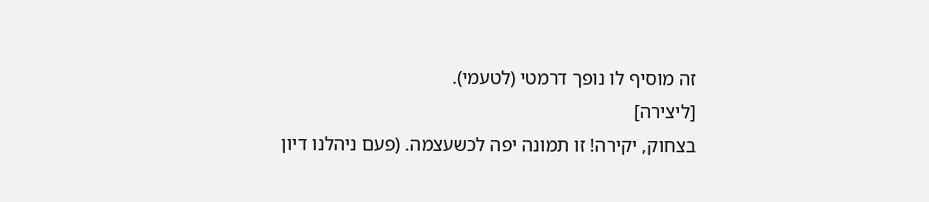זה מוסיף לו נופך דרמטי (לטעמי).
[ליצירה]
בצחוק, יקירה! זו תמונה יפה לכשעצמה. (פעם ניהלנו דיון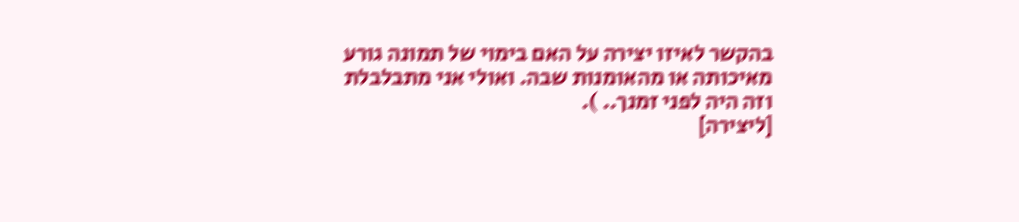בהקשר לאיזו יצירה על האם בימוי של תמונה גורע מאיכותה או מהאומנות שבה. ואולי אני מתבלבלת וזה היה לפני זמנך.. ).
[ליצירה]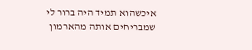איכשהוא תמיד היה ברור לי שמבריחים אותה מהארמון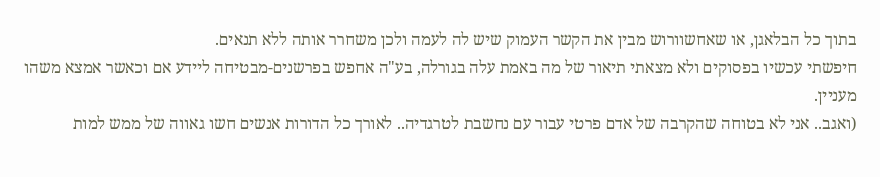בתוך כל הבלאגן, או שאחשוורוש מבין את הקשר העמוק שיש לה לעמה ולכן משחרר אותה ללא תנאים.
חיפשתי עכשיו בפסוקים ולא מצאתי תיאור של מה באמת עלה בגורלה, בע"ה אחפש בפרשנים-מבטיחה ליידע אם וכאשר אמצא משהו מעניין.
(ואגב.. אני לא בטוחה שהקרבה של אדם פרטי עבור עם נחשבת לטרגדיה.. לאורך כל הדורות אנשים חשו גאווה של ממש למות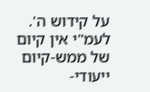על קידוש ה'. לעמ"י אין קיום של ממש-קיום ייעודי-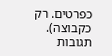כפרטים. רק כקבוצה).
תגובות